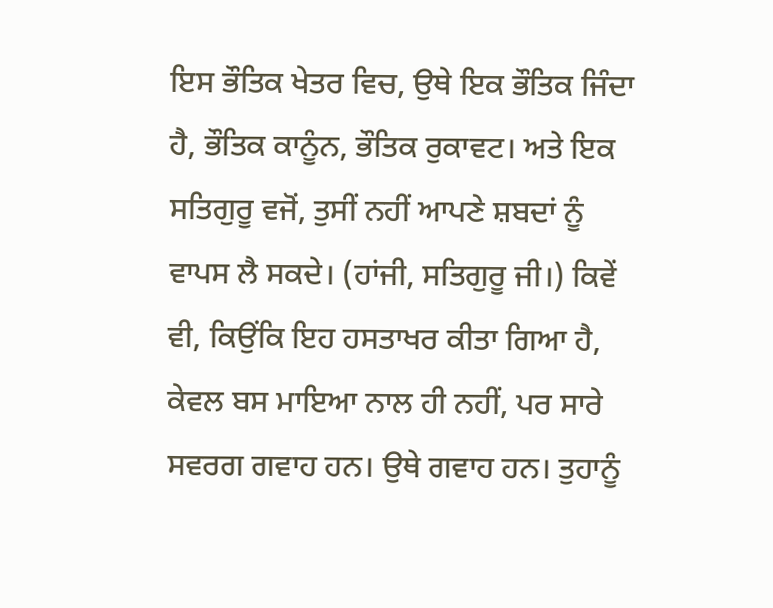ਇਸ ਭੌਤਿਕ ਖੇਤਰ ਵਿਚ, ਉਥੇ ਇਕ ਭੌਤਿਕ ਜਿੰਦਾ ਹੈ, ਭੌਤਿਕ ਕਾਨੂੰਨ, ਭੌਤਿਕ ਰੁਕਾਵਟ। ਅਤੇ ਇਕ ਸਤਿਗੁਰੂ ਵਜੋਂ, ਤੁਸੀਂ ਨਹੀਂ ਆਪਣੇ ਸ਼ਬਦਾਂ ਨੂੰ ਵਾਪਸ ਲੈ ਸਕਦੇ। (ਹਾਂਜੀ, ਸਤਿਗੁਰੂ ਜੀ।) ਕਿਵੇਂ ਵੀ, ਕਿਉਂਕਿ ਇਹ ਹਸਤਾਖਰ ਕੀਤਾ ਗਿਆ ਹੈ, ਕੇਵਲ ਬਸ ਮਾਇਆ ਨਾਲ ਹੀ ਨਹੀਂ, ਪਰ ਸਾਰੇ ਸਵਰਗ ਗਵਾਹ ਹਨ। ਉਥੇ ਗਵਾਹ ਹਨ। ਤੁਹਾਨੂੰ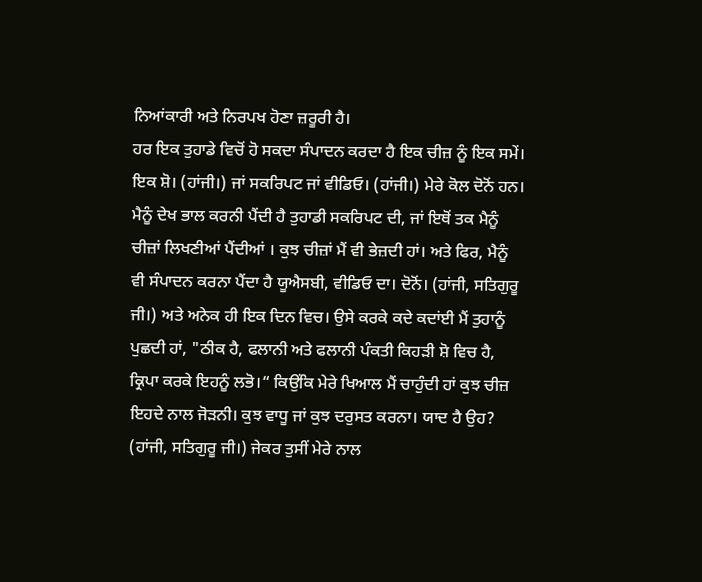ਨਿਆਂਕਾਰੀ ਅਤੇ ਨਿਰਪਖ ਹੋਣਾ ਜ਼ਰੂਰੀ ਹੈ।
ਹਰ ਇਕ ਤੁਹਾਡੇ ਵਿਚੋਂ ਹੋ ਸਕਦਾ ਸੰਪਾਦਨ ਕਰਦਾ ਹੈ ਇਕ ਚੀਜ਼ ਨੂੰ ਇਕ ਸਮੇਂ। ਇਕ ਸ਼ੋ। (ਹਾਂਜੀ।) ਜਾਂ ਸਕਰਿਪਟ ਜਾਂ ਵੀਡਿਓ। (ਹਾਂਜੀ।) ਮੇਰੇ ਕੋਲ ਦੋਨੋਂ ਹਨ। ਮੈਨੂੰ ਦੇਖ ਭਾਲ ਕਰਨੀ ਪੈਂਦੀ ਹੈ ਤੁਹਾਡੀ ਸਕਰਿਪਟ ਦੀ, ਜਾਂ ਇਥੋਂ ਤਕ ਮੈਨੂੰ ਚੀਜ਼ਾਂ ਲਿਖਣੀਆਂ ਪੈਂਦੀਆਂ । ਕੁਝ ਚੀਜ਼ਾਂ ਮੈਂ ਵੀ ਭੇਜ਼ਦੀ ਹਾਂ। ਅਤੇ ਫਿਰ, ਮੈਨੂੰ ਵੀ ਸੰਪਾਦਨ ਕਰਨਾ ਪੈਂਦਾ ਹੈ ਯੂਐਸਬੀ, ਵੀਡਿਓ ਦਾ। ਦੋਨੋਂ। (ਹਾਂਜੀ, ਸਤਿਗੁਰੂ ਜੀ।) ਅਤੇ ਅਨੇਕ ਹੀ ਇਕ ਦਿਨ ਵਿਚ। ਉਸੇ ਕਰਕੇ ਕਦੇ ਕਦਾਂਈ ਮੈਂ ਤੁਹਾਨੂੰ ਪੁਛਦੀ ਹਾਂ, "ਠੀਕ ਹੈ, ਫਲਾਨੀ ਅਤੇ ਫਲਾਨੀ ਪੰਕਤੀ ਕਿਹੜੀ ਸ਼ੋ ਵਿਚ ਹੈ, ਕ੍ਰਿਪਾ ਕਰਕੇ ਇਹਨੂੰ ਲਭੋ।“ ਕਿਉਂਕਿ ਮੇਰੇ ਖਿਆਲ ਮੈਂ ਚਾਹੁੰਦੀ ਹਾਂ ਕੁਝ ਚੀਜ਼ ਇਹਦੇ ਨਾਲ ਜੋੜਨੀ। ਕੁਝ ਵਾਧੂ ਜਾਂ ਕੁਝ ਦਰੁਸਤ ਕਰਨਾ। ਯਾਦ ਹੈ ਉਹ? (ਹਾਂਜੀ, ਸਤਿਗੁਰੂ ਜੀ।) ਜੇਕਰ ਤੁਸੀਂ ਮੇਰੇ ਨਾਲ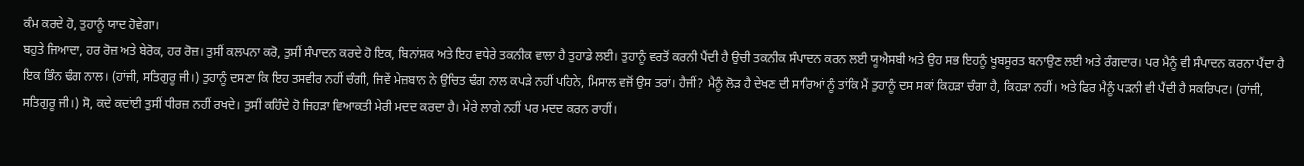ਕੰਮ ਕਰਦੇ ਹੋ, ਤੁਹਾਨੂੰ ਯਾਦ ਹੋਵੇਗਾ।
ਬਹੁਤੇ ਜਿਆਦਾ, ਹਰ ਰੋਜ਼ ਅਤੇ ਬੇਰੋਕ, ਹਰ ਰੋਜ਼। ਤੁਸੀਂ ਕਲਪਨਾ ਕਰੋ, ਤੁਸੀਂ ਸੰਪਾਦਨ ਕਰਦੇ ਹੋ ਇਕ, ਬਿਨਾਂਸ਼ਕ ਅਤੇ ਇਹ ਵਧੇਰੇ ਤਕਨੀਕ ਵਾਲਾ ਹੈ ਤੁਹਾਡੇ ਲਈ। ਤੁਹਾਨੂੰ ਵਰਤੋਂ ਕਰਨੀ ਪੈਂਦੀ ਹੈ ਉਚੀ ਤਕਨੀਕ ਸੰਪਾਦਨ ਕਰਨ ਲਈ ਯੂਐਸਬੀ ਅਤੇ ਉਹ ਸਭ ਇਹਨੂੰ ਖੂਬਸੂਰਤ ਬਨਾਉਣ ਲਈ ਅਤੇ ਰੰਗਦਾਰ। ਪਰ ਮੈਨੂੰ ਵੀ ਸੰਪਾਦਨ ਕਰਨਾ ਪੈਂਦਾ ਹੈ ਇਕ ਭਿੰਨ ਢੰਗ ਨਾਲ। (ਹਾਂਜੀ, ਸਤਿਗੁਰੂ ਜੀ।) ਤੁਹਾਨੂੰ ਦਸਣਾ ਕਿ ਇਹ ਤਸਵੀਰ ਨਹੀਂ ਚੰਗੀ, ਜਿਵੇਂ ਮੇਜ਼ਬਾਨ ਨੇ ਉਚਿਤ ਢੰਗ ਨਾਲ ਕਪੜੇ ਨਹੀਂ ਪਹਿਨੇ, ਮਿਸਾਲ ਵਜੋਂ ਉਸ ਤਰਾਂ। ਹੈਜੀਂ? ਮੈਨੂੰ ਲੋੜ ਹੈ ਦੇਖਣ ਦੀ ਸਾਰਿਆਂ ਨੂੰ ਤਾਂਕਿ ਮੈਂ ਤੁਹਾਨੂੰ ਦਸ ਸਕਾਂ ਕਿਹੜਾ ਚੰਗਾ ਹੈ, ਕਿਹੜਾ ਨਹੀਂ। ਅਤੇ ਫਿਰ ਮੈਨੂੰ ਪੜਨੀ ਵੀ ਪੈਂਦੀ ਹੈ ਸਕਰਿਪਟ। (ਹਾਂਜੀ, ਸਤਿਗੁਰੂ ਜੀ।) ਸੋ, ਕਦੇ ਕਦਾਂਈ ਤੁਸੀਂ ਧੀਰਜ਼ ਨਹੀਂ ਰਖਦੇ। ਤੁਸੀਂ ਕਹਿੰਦੇ ਹੋ ਜਿਹੜਾ ਵਿਆਕਤੀ ਮੇਰੀ ਮਦਦ ਕਰਦਾ ਹੈ। ਮੇਰੇ ਲਾਗੇ ਨਹੀਂ ਪਰ ਮਦਦ ਕਰਨ ਰਾਹੀਂ।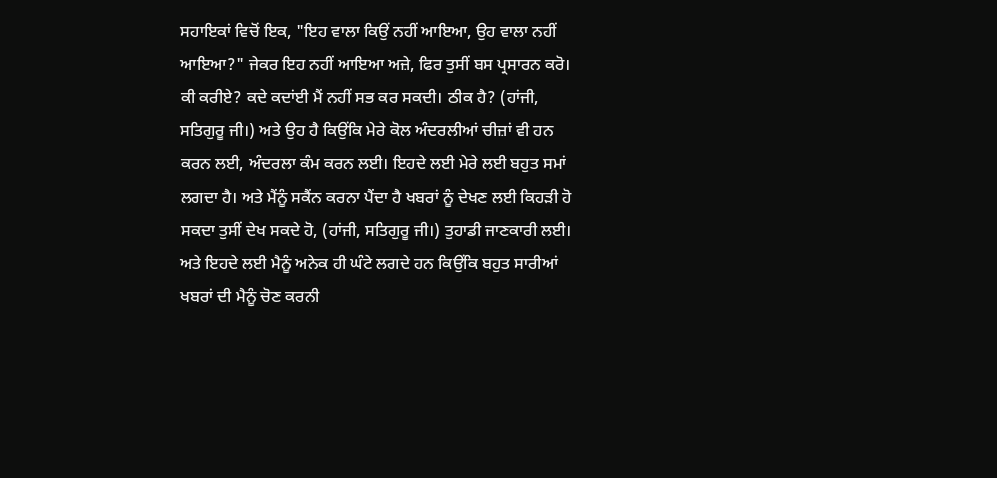ਸਹਾਇਕਾਂ ਵਿਚੋਂ ਇਕ, "ਇਹ ਵਾਲਾ ਕਿਉਂ ਨਹੀਂ ਆਇਆ, ਉਹ ਵਾਲਾ ਨਹੀਂ ਆਇਆ?" ਜੇਕਰ ਇਹ ਨਹੀਂ ਆਇਆ ਅਜ਼ੇ, ਫਿਰ ਤੁਸੀਂ ਬਸ ਪ੍ਰਸਾਰਨ ਕਰੋ। ਕੀ ਕਰੀਏ? ਕਦੇ ਕਦਾਂਈ ਮੈਂ ਨਹੀਂ ਸਭ ਕਰ ਸਕਦੀ। ਠੀਕ ਹੈ? (ਹਾਂਜੀ, ਸਤਿਗੁਰੂ ਜੀ।) ਅਤੇ ਉਹ ਹੈ ਕਿਉਂਕਿ ਮੇਰੇ ਕੋਲ ਅੰਦਰਲੀਆਂ ਚੀਜ਼ਾਂ ਵੀ ਹਨ ਕਰਨ ਲਈ, ਅੰਦਰਲਾ ਕੰਮ ਕਰਨ ਲਈ। ਇਹਦੇ ਲਈ ਮੇਰੇ ਲਈ ਬਹੁਤ ਸਮਾਂ ਲਗਦਾ ਹੈ। ਅਤੇ ਮੈਂਨੂੰ ਸਕੈਂਨ ਕਰਨਾ ਪੈਂਦਾ ਹੈ ਖਬਰਾਂ ਨੂੰ ਦੇਖਣ ਲਈ ਕਿਹੜੀ ਹੋ ਸਕਦਾ ਤੁਸੀਂ ਦੇਖ ਸਕਦੇ ਹੋ, (ਹਾਂਜੀ, ਸਤਿਗੁਰੂ ਜੀ।) ਤੁਹਾਡੀ ਜਾਣਕਾਰੀ ਲਈ। ਅਤੇ ਇਹਦੇ ਲਈ ਮੈਨੂੰ ਅਨੇਕ ਹੀ ਘੰਟੇ ਲਗਦੇ ਹਨ ਕਿਉਂਕਿ ਬਹੁਤ ਸਾਰੀਆਂ ਖਬਰਾਂ ਦੀ ਮੈਨੂੰ ਚੋਣ ਕਰਨੀ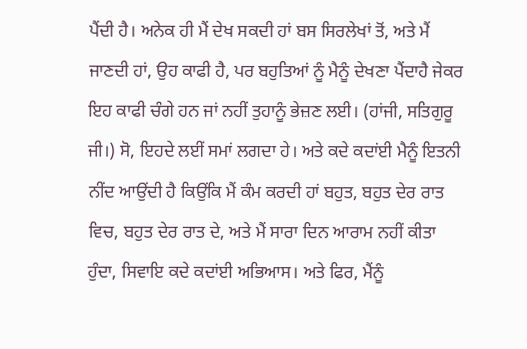ਪੈਂਦੀ ਹੈ। ਅਨੇਕ ਹੀ ਮੈਂ ਦੇਖ ਸਕਦੀ ਹਾਂ ਬਸ ਸਿਰਲੇਖਾਂ ਤੋਂ, ਅਤੇ ਮੈਂ ਜਾਣਦੀ ਹਾਂ, ਉਹ ਕਾਫੀ ਹੈ, ਪਰ ਬਹੁਤਿਆਂ ਨੂੰ ਮੈਨੂੰ ਦੇਖਣਾ ਪੈਂਦਾਹੈ ਜੇਕਰ ਇਹ ਕਾਫੀ ਚੰਗੇ ਹਨ ਜਾਂ ਨਹੀਂ ਤੁਹਾਨੂੰ ਭੇਜ਼ਣ ਲਈ। (ਹਾਂਜੀ, ਸਤਿਗੁਰੂ ਜੀ।) ਸੋ, ਇਹਦੇ ਲਈਂ ਸਮਾਂ ਲਗਦਾ ਹੇ। ਅਤੇ ਕਦੇ ਕਦਾਂਈ ਮੈਨੂੰ ਇਤਨੀ ਨੀਂਦ ਆਉਂਦੀ ਹੈ ਕਿਉਂਕਿ ਮੈਂ ਕੰਮ ਕਰਦੀ ਹਾਂ ਬਹੁਤ, ਬਹੁਤ ਦੇਰ ਰਾਤ ਵਿਚ, ਬਹੁਤ ਦੇਰ ਰਾਤ ਦੇ, ਅਤੇ ਮੈਂ ਸਾਰਾ ਦਿਨ ਆਰਾਮ ਨਹੀਂ ਕੀਤਾ ਹੁੰਦਾ, ਸਿਵਾਇ ਕਦੇ ਕਦਾਂਈ ਅਭਿਆਸ। ਅਤੇ ਫਿਰ, ਮੈਂਨੂੰ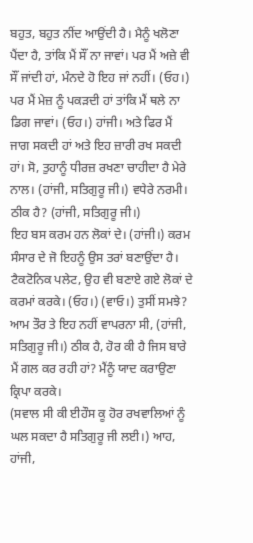ਬਹੁਤ, ਬਹੁਤ ਨੀਂਦ ਆਉਂਦੀ ਹੈ। ਮੈਨੂੰ ਖਲੋਣਾ ਪੈਂਦਾ ਹੈ, ਤਾਂਕਿ ਮੈਂ ਸੌਂ ਨਾ ਜਾਵਾਂ। ਪਰ ਮੈਂ ਅਜ਼ੇ ਵੀ ਸੌਂ ਜਾਂਦੀ ਹਾਂ, ਮੰਨਦੇ ਹੋ ਇਹ ਜਾਂ ਨਹੀਂ। (ਓਹ।) ਪਰ ਮੈਂ ਮੇਜ਼ ਨੂੰ ਪਕੜਦੀ ਹਾਂ ਤਾਂਕਿ ਮੈਂ ਥਲੇ ਨਾ ਡਿਗ ਜਾਵਾਂ। (ਓਹ।) ਹਾਂਜੀ। ਅਤੇ ਫਿਰ ਮੈਂ ਜਾਗ ਸਕਦੀ ਹਾਂ ਅਤੇ ਇਹ ਜ਼ਾਰੀ ਰਖ ਸਕਦੀ ਹਾਂ। ਸੋ, ਤੁਹਾਨੂੰ ਧੀਰਜ਼ ਰਖਣਾ ਚਾਹੀਦਾ ਹੈ ਮੇਰੇ ਨਾਲ। (ਹਾਂਜੀ, ਸਤਿਗੁਰੂ ਜੀ।) ਵਧੇਰੇ ਨਰਮੀ। ਠੀਕ ਹੈ? (ਹਾਂਜੀ, ਸਤਿਗੁਰੂ ਜੀ।)
ਇਹ ਬਸ ਕਰਮ ਹਨ ਲੋਕਾਂ ਦੇ। (ਹਾਂਜੀ।) ਕਰਮ ਸੰਸਾਰ ਦੇ ਜੋ ਇਹਨੂੰ ਉਸ ਤਰਾਂ ਬਣਾਉਂਦਾ ਹੈ। ਟੈਕਟੋਨਿਕ ਪਲੇਟ, ਉਹ ਵੀ ਬਣਾਏ ਗਏ ਲੋਕਾਂ ਦੇ ਕਰਮਾਂ ਕਰਕੇ। (ਓਹ।) (ਵਾਓ।) ਤੁਸੀਂ ਸਮਝੇ? ਆਮ ਤੌਰ ਤੇ ਇਹ ਨਹੀਂ ਵਾਪਰਨਾ ਸੀ, (ਹਾਂਜੀ, ਸਤਿਗੁਰੂ ਜੀ।) ਠੀਕ ਹੈ, ਹੋਰ ਕੀ ਹੈ ਜਿਸ ਬਾਰੇ ਮੈਂ ਗਲ ਕਰ ਰਹੀ ਹਾਂ? ਮੈਂਨੂੰ ਯਾਦ ਕਰਾਉਣਾ ਕ੍ਰਿਪਾ ਕਰਕੇ।
(ਸਵਾਲ ਸੀ ਕੀ ਈਹੌਸ ਕੂ ਹੋਰ ਰਖਵਾਲਿਆਂ ਨੂੰ ਘਲ ਸਕਦਾ ਹੈ ਸਤਿਗੁਰੂ ਜੀ ਲਈ।) ਆਹ, ਹਾਂਜੀ,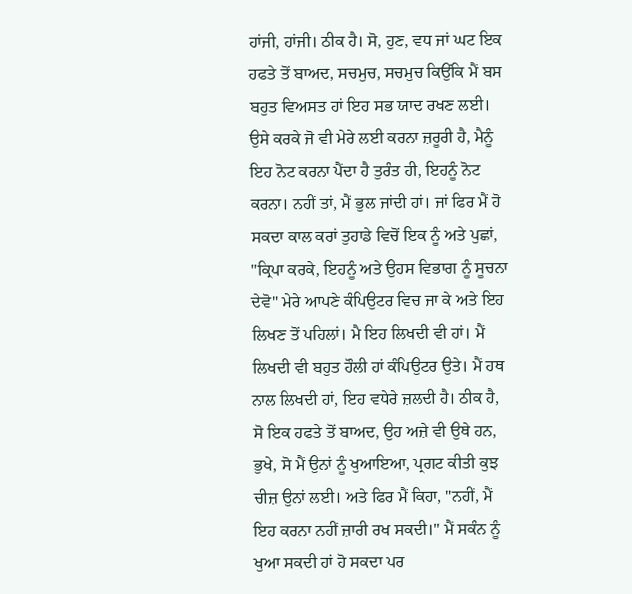ਹਾਂਜੀ, ਹਾਂਜੀ। ਠੀਕ ਹੈ। ਸੋ, ਹੁਣ, ਵਧ ਜਾਂ ਘਟ ਇਕ ਹਫਤੇ ਤੋਂ ਬਾਅਦ, ਸਚਮੁਚ, ਸਚਮੁਚ ਕਿਉਂਕਿ ਮੈਂ ਬਸ ਬਹੁਤ ਵਿਅਸਤ ਹਾਂ ਇਹ ਸਭ ਯਾਦ ਰਖਣ ਲਈ। ਉਸੇ ਕਰਕੇ ਜੋ ਵੀ ਮੇਰੇ ਲਈ ਕਰਨਾ ਜ਼ਰੂਰੀ ਹੈ, ਮੈਨੂੰ ਇਹ ਨੋਟ ਕਰਨਾ ਪੈਂਦਾ ਹੈ ਤੁਰੰਤ ਹੀ, ਇਹਨੂੰ ਨੋਟ ਕਰਨਾ। ਨਹੀਂ ਤਾਂ, ਮੈਂ ਭੁਲ ਜਾਂਦੀ ਹਾਂ। ਜਾਂ ਫਿਰ ਮੈਂ ਹੋ ਸਕਦਾ ਕਾਲ ਕਰਾਂ ਤੁਹਾਡੇ ਵਿਚੋਂ ਇਕ ਨੂੰ ਅਤੇ ਪੁਛਾਂ, "ਕ੍ਰਿਪਾ ਕਰਕੇ, ਇਹਨੂੰ ਅਤੇ ਉਹਸ ਵਿਭਾਗ ਨੂੰ ਸੂਚਨਾ ਦੇਵੋ" ਮੇਰੇ ਆਪਣੇ ਕੰਪਿਉਟਰ ਵਿਚ ਜਾ ਕੇ ਅਤੇ ਇਹ ਲਿਖਣ ਤੋਂ ਪਹਿਲਾਂ। ਮੈ ਇਹ ਲਿਖਦੀ ਵੀ ਹਾਂ। ਮੈਂ ਲਿਖਦੀ ਵੀ ਬਹੁਤ ਹੌਲੀ ਹਾਂ ਕੰਪਿਉਟਰ ਉਤੇ। ਮੈਂ ਹਥ ਨਾਲ ਲਿਖਦੀ ਹਾਂ, ਇਹ ਵਧੇਰੇ ਜ਼ਲਦੀ ਹੈ। ਠੀਕ ਹੈ, ਸੋ ਇਕ ਹਫਤੇ ਤੋਂ ਬਾਅਦ, ਉਹ ਅਜ਼ੇ ਵੀ ਉਥੇ ਹਨ, ਭੁਖੇ, ਸੋ ਮੈਂ ਉਨਾਂ ਨੂੰ ਖੁਆਇਆ, ਪ੍ਰਗਟ ਕੀਤੀ ਕੁਝ ਚੀਜ਼ ਉਨਾਂ ਲਈ। ਅਤੇ ਫਿਰ ਮੈਂ ਕਿਹਾ, "ਨਹੀਂ, ਮੈਂ ਇਹ ਕਰਨਾ ਨਹੀਂ ਜ਼ਾਰੀ ਰਖ ਸਕਦੀ।" ਮੈਂ ਸਕੰਨ ਨੂੰ ਖੁਆ ਸਕਦੀ ਹਾਂ ਹੋ ਸਕਦਾ ਪਰ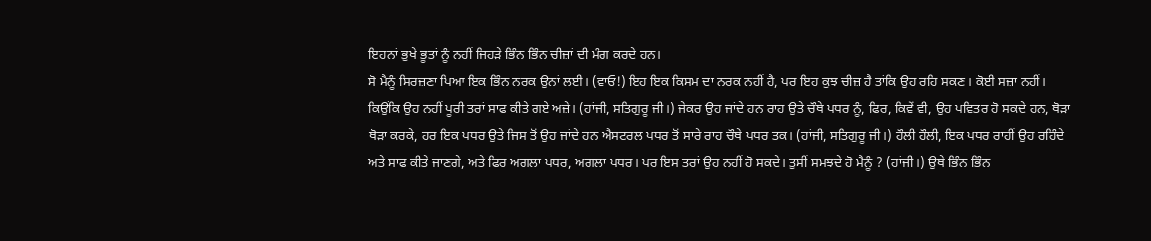ਇਹਨਾਂ ਭੁਖੇ ਭੂਤਾਂ ਨੂੰ ਨਹੀਂ ਜਿਹੜੇ ਭਿੰਨ ਭਿੰਨ ਚੀਜ਼ਾਂ ਦੀ ਮੰਗ ਕਰਦੇ ਹਨ।
ਸੋ ਮੈਨੂੰ ਸਿਰਜ਼ਣਾ ਪਿਆ ਇਕ ਭਿੰਨ ਨਰਕ ਉਨਾਂ ਲਈ। (ਵਾਓ!) ਇਹ ਇਕ ਕਿਸਮ ਦਾ ਨਰਕ ਨਹੀਂ ਹੈ, ਪਰ ਇਹ ਕੁਝ ਚੀਜ਼ ਹੈ ਤਾਂਕਿ ਉਹ ਰਹਿ ਸਕਣ। ਕੋਈ ਸਜ਼ਾ ਨਹੀਂ। ਕਿਉਂਕਿ ਉਹ ਨਹੀਂ ਪੂਰੀ ਤਰਾਂ ਸਾਫ ਕੀਤੇ ਗਏ ਅਜ਼ੇ। (ਹਾਂਜੀ, ਸਤਿਗੁਰੂ ਜੀ।) ਜੇਕਰ ਉਹ ਜਾਂਦੇ ਹਨ ਰਾਹ ਉਤੇ ਚੌਥੇ ਪਧਰ ਨੂੰ, ਫਿਰ, ਕਿਵੇਂ ਵੀ, ਉਹ ਪਵਿਤਰ ਹੋ ਸਕਦੇ ਹਨ, ਥੋੜਾ ਥੋੜਾ ਕਰਕੇ, ਹਰ ਇਕ ਪਧਰ ਉਤੇ ਜਿਸ ਤੋਂ ਉਹ ਜਾਂਦੇ ਹਨ ਐਸਟਰਲ ਪਧਰ ਤੋਂ ਸਾਰੇ ਰਾਹ ਚੌਥੇ ਪਧਰ ਤਕ। (ਹਾਂਜੀ, ਸਤਿਗੁਰੂ ਜੀ।) ਹੌਲੀ ਹੌਲੀ, ਇਕ ਪਧਰ ਰਾਹੀਂ ਉਹ ਰਹਿੰਦੇ ਅਤੇ ਸਾਫ ਕੀਤੇ ਜਾਣਗੇ, ਅਤੇ ਫਿਰ ਅਗਲਾ ਪਧਰ, ਅਗਲਾ ਪਧਰ। ਪਰ ਇਸ ਤਰਾਂ ਉਹ ਨਹੀਂ ਹੋ ਸਕਦੇ। ਤੁਸੀਂ ਸਮਝਦੇ ਹੋ ਮੈਨੂੰ ? (ਹਾਂਜੀ।) ਉਥੇ ਭਿੰਨ ਭਿੰਨ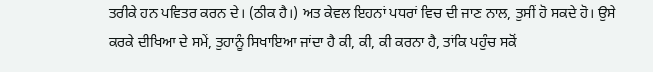ਤਰੀਕੇ ਹਨ ਪਵਿਤਰ ਕਰਨ ਦੇ। (ਠੀਕ ਹੈ।) ਅਤ ਕੇਵਲ ਇਹਨਾਂ ਪਧਰਾਂ ਵਿਚ ਦੀ ਜਾਣ ਨਾਲ, ਤੁਸੀਂ ਹੋ ਸਕਦੇ ਹੋ। ਉਸੇ ਕਰਕੇ ਦੀਖਿਆ ਦੇ ਸਮੇਂ, ਤੁਹਾਨੂੰ ਸਿਖਾਇਆ ਜਾਂਦਾ ਹੈ ਕੀ, ਕੀ, ਕੀ ਕਰਨਾ ਹੈ, ਤਾਂਕਿ ਪਹੁੰਚ ਸਕੋਂ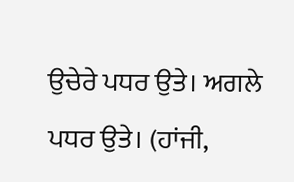ਉਚੇਰੇ ਪਧਰ ਉਤੇ। ਅਗਲੇ ਪਧਰ ਉਤੇ। (ਹਾਂਜੀ,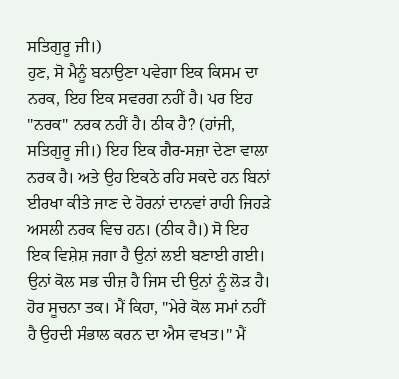ਸਤਿਗੁਰੂ ਜੀ।)
ਹੁਣ, ਸੋ ਮੈਨੂੰ ਬਨਾਉਣਾ ਪਵੇਗਾ ਇਕ ਕਿਸਮ ਦਾ ਨਰਕ, ਇਹ ਇਕ ਸਵਰਗ ਨਹੀਂ ਹੈ। ਪਰ ਇਹ "ਨਰਕ" ਨਰਕ ਨਹੀਂ ਹੈ। ਠੀਕ ਹੈ? (ਹਾਂਜੀ, ਸਤਿਗੁਰੂ ਜੀ।) ਇਹ ਇਕ ਗੈਰ-ਸਜ਼ਾ ਦੇਣਾ ਵਾਲਾ ਨਰਕ ਹੈ। ਅਤੇ ਉਹ ਇਕਠੇ ਰਹਿ ਸਕਦੇ ਹਨ ਬਿਨਾਂ ਈਰਖਾ ਕੀਤੇ ਜਾਣ ਦੇ ਹੋਰਨਾਂ ਦਾਨਵਾਂ ਰਾਹੀ ਜਿਹੜੇ ਅਸਲੀ ਨਰਕ ਵਿਚ ਹਨ। (ਠੀਕ ਹੈ।) ਸੋ ਇਹ ਇਕ ਵਿਸ਼ੇਸ਼ ਜਗਾ ਹੈ ਉਨਾਂ ਲਈ ਬਣਾਈ ਗਈ। ਉਨਾਂ ਕੋਲ ਸਭ ਚੀਜ਼ ਹੈ ਜਿਸ ਦੀ ਉਨਾਂ ਨੂੰ ਲੋੜ ਹੈ। ਹੋਰ ਸੂਚਨਾ ਤਕ। ਮੈਂ ਕਿਹਾ, "ਮੇਰੇ ਕੋਲ ਸਮਾਂ ਨਹੀਂ ਹੈ ਉਹਦੀ ਸੰਭਾਲ ਕਰਨ ਦਾ ਐਸ ਵਖਤ।" ਮੈਂ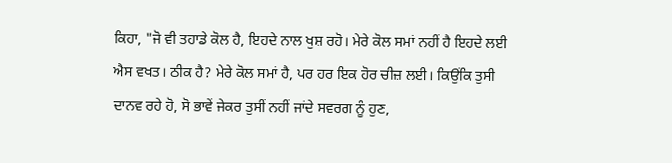ਕਿਹਾ, "ਜੋ ਵੀ ਤਹਾਡੇ ਕੋਲ ਹੈ, ਇਹਦੇ ਨਾਲ ਖੁਸ਼ ਰਹੋ। ਮੇਰੇ ਕੋਲ ਸਮਾਂ ਨਹੀਂ ਹੈ ਇਹਦੇ ਲਈ ਐਸ ਵਖਤ। ਠੀਕ ਹੈ? ਮੇਰੇ ਕੋਲ ਸਮਾਂ ਹੈ, ਪਰ ਹਰ ਇਕ ਹੋਰ ਚੀਜ਼ ਲਈ। ਕਿਉਂਕਿ ਤੁਸੀ ਦਾਨਵ ਰਹੇ ਹੋ, ਸੋ ਭਾਵੇਂ ਜੇਕਰ ਤੁਸੀਂ ਨਹੀਂ ਜਾਂਦੇ ਸਵਰਗ ਨੂੰ ਹੁਣ,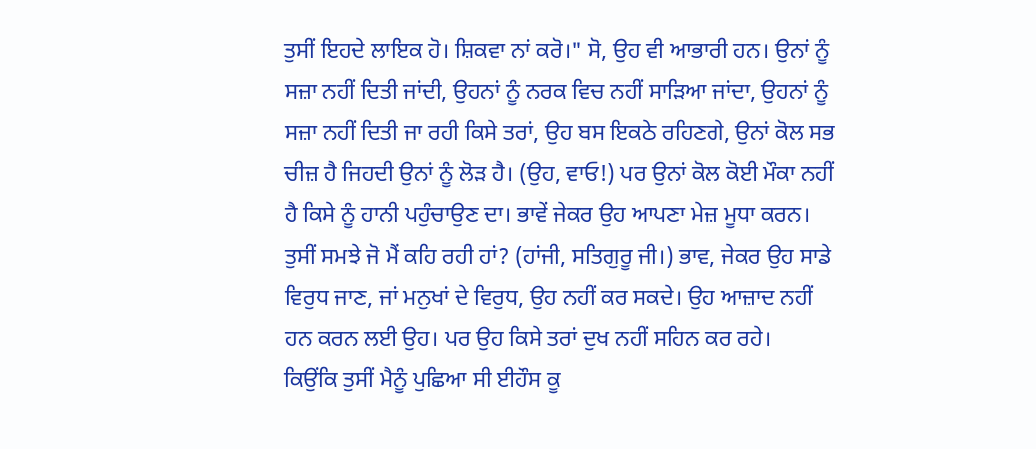ਤੁਸੀਂ ਇਹਦੇ ਲਾਇਕ ਹੋ। ਸ਼ਿਕਵਾ ਨਾਂ ਕਰੋ।" ਸੋ, ਉਹ ਵੀ ਆਭਾਰੀ ਹਨ। ਉਨਾਂ ਨੂੰ ਸਜ਼ਾ ਨਹੀਂ ਦਿਤੀ ਜਾਂਦੀ, ਉਹਨਾਂ ਨੂੰ ਨਰਕ ਵਿਚ ਨਹੀਂ ਸਾੜਿਆ ਜਾਂਦਾ, ਉਹਨਾਂ ਨੂੰ ਸਜ਼ਾ ਨਹੀਂ ਦਿਤੀ ਜਾ ਰਹੀ ਕਿਸੇ ਤਰਾਂ, ਉਹ ਬਸ ਇਕਠੇ ਰਹਿਣਗੇ, ਉਨਾਂ ਕੋਲ ਸਭ ਚੀਜ਼ ਹੈ ਜਿਹਦੀ ਉਨਾਂ ਨੂੰ ਲੋੜ ਹੈ। (ਉਹ, ਵਾਓ!) ਪਰ ਉਨਾਂ ਕੋਲ ਕੋਈ ਮੌਕਾ ਨਹੀਂ ਹੈ ਕਿਸੇ ਨੂੰ ਹਾਨੀ ਪਹੁੰਚਾਉਣ ਦਾ। ਭਾਵੇਂ ਜੇਕਰ ਉਹ ਆਪਣਾ ਮੇਜ਼ ਮੂਧਾ ਕਰਨ। ਤੁਸੀਂ ਸਮਝੇ ਜੋ ਮੈਂ ਕਹਿ ਰਹੀ ਹਾਂ? (ਹਾਂਜੀ, ਸਤਿਗੁਰੂ ਜੀ।) ਭਾਵ, ਜੇਕਰ ਉਹ ਸਾਡੇ ਵਿਰੁਧ ਜਾਣ, ਜਾਂ ਮਨੁਖਾਂ ਦੇ ਵਿਰੁਧ, ਉਹ ਨਹੀਂ ਕਰ ਸਕਦੇ। ਉਹ ਆਜ਼ਾਦ ਨਹੀਂ ਹਨ ਕਰਨ ਲਈ ਉਹ। ਪਰ ਉਹ ਕਿਸੇ ਤਰਾਂ ਦੁਖ ਨਹੀਂ ਸਹਿਨ ਕਰ ਰਹੇ।
ਕਿਉਂਕਿ ਤੁਸੀਂ ਮੈਨੂੰ ਪੁਛਿਆ ਸੀ ਈਹੌਸ ਕੂ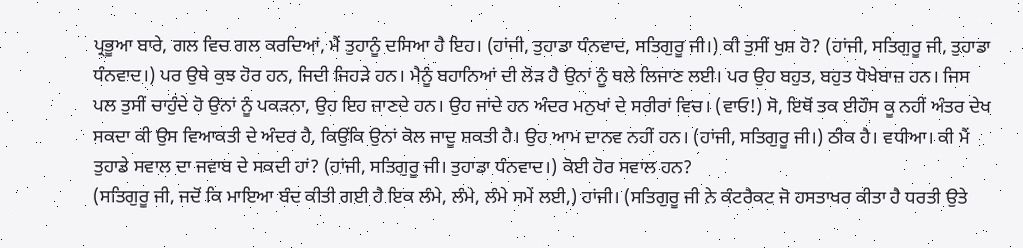ਪ੍ਰਭੂਆ ਬਾਰੇ, ਗਲ ਵਿਚ ਗਲ ਕਰਦਿਆਂ, ਮੈਂ ਤੁਹਾਨੂੰ ਦਸਿਆ ਹੈ ਇਹ। (ਹਾਂਜੀ, ਤੁਹਾਡਾ ਧੰਨਵਾਦ, ਸਤਿਗੁਰੂ ਜੀ।) ਕੀ ਤੁਸੀਂ ਖੁਸ਼ ਹੋ? (ਹਾਂਜੀ, ਸਤਿਗੁਰੂ ਜੀ, ਤੁਹਾਡਾ ਧੰਨਵਾਦ।) ਪਰ ਉਥੇ ਕੁਝ ਹੋਰ ਹਨ, ਜਿਦੀ ਜਿਹੜੇ ਹਨ। ਮੈਨੂੰ ਬਹਾਨਿਆਂ ਦੀ ਲੋੜ ਹੈ ਉਨਾਂ ਨੂੰ ਥਲੇ ਲਿਜਾਣ ਲਈ। ਪਰ ਉਹ ਬਹੁਤ, ਬਹੁਤ ਧੋਖੇਬਾਜ਼ ਹਨ। ਜਿਸ ਪਲ ਤੁਸੀਂ ਚਾਹੁੰਦੇ ਹੋ ਉਨਾਂ ਨੂੰ ਪਕੜਨਾ, ਉਹ ਇਹ ਜਾਣਦੇ ਹਨ। ਉਹ ਜਾਂਦੇ ਹਨ ਅੰਦਰ ਮਨੁਖਾਂ ਦੇ ਸਰੀਰਾਂ ਵਿਚ। (ਵਾਓ!) ਸੋ, ਇਥੋਂ ਤਕ ਈਹੌਸ ਕੂ ਨਹੀਂ ਅੰਤਰ ਦੇਖ ਸਕਦਾ ਕੀ ਉਸ ਵਿਆਕਤੀ ਦੇ ਅੰਦਰ ਹੈ, ਕਿਉਂਕਿ ਉਨਾਂ ਕੋਲ ਜਾਦੂ ਸ਼ਕਤੀ ਹੈ। ਉਹ ਆਮ ਦਾਨਵ ਨਹੀਂ ਹਨ। (ਹਾਂਜੀ, ਸਤਿਗੁਰੂ ਜੀ।) ਠੀਕ ਹੈ। ਵਧੀਆ। ਕੀ ਮੈਂ ਤੁਹਾਡੇ ਸਵਾਲ ਦਾ ਜਵਾਬ ਦੇ ਸਕਦੀ ਹਾਂ? (ਹਾਂਜੀ, ਸਤਿਗੁਰੂ ਜੀ। ਤੁਹਾਡਾ ਧੰਨਵਾਦ।) ਕੋਈ ਹੋਰ ਸਵਾਲ ਹਨ?
(ਸਤਿਗੁਰੂ ਜੀ, ਜਦੋਂ ਕਿ ਮਾਇਆ ਬੰਦ ਕੀਤੀ ਗਈ ਹੈ ਇਕ ਲੰਮੇ, ਲੰਮੇ, ਲੰਮੇ ਸਮੇਂ ਲਈ,) ਹਾਂਜੀ। (ਸਤਿਗੁਰੂ ਜੀ ਨੇ ਕੰਟਰੈਕਟ ਜੋ ਹਸਤਾਖਰ ਕੀਤਾ ਹੈ ਧਰਤੀ ਉਤੇ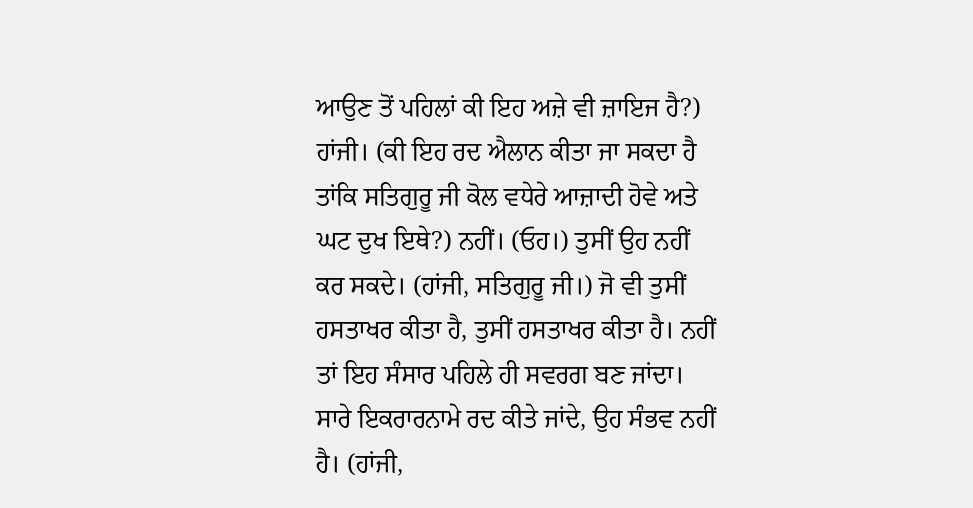ਆਉਣ ਤੋਂ ਪਹਿਲਾਂ ਕੀ ਇਹ ਅਜ਼ੇ ਵੀ ਜ਼ਾਇਜ ਹੈ?) ਹਾਂਜੀ। (ਕੀ ਇਹ ਰਦ ਐਲਾਨ ਕੀਤਾ ਜਾ ਸਕਦਾ ਹੈ ਤਾਂਕਿ ਸਤਿਗੁਰੂ ਜੀ ਕੋਲ ਵਧੇਰੇ ਆਜ਼ਾਦੀ ਹੋਵੇ ਅਤੇ ਘਟ ਦੁਖ ਇਥੇ?) ਨਹੀਂ। (ਓਹ।) ਤੁਸੀਂ ਉਹ ਨਹੀਂ ਕਰ ਸਕਦੇ। (ਹਾਂਜੀ, ਸਤਿਗੁਰੂ ਜੀ।) ਜੋ ਵੀ ਤੁਸੀਂ ਹਸਤਾਖਰ ਕੀਤਾ ਹੈ, ਤੁਸੀਂ ਹਸਤਾਖਰ ਕੀਤਾ ਹੈ। ਨਹੀਂ ਤਾਂ ਇਹ ਸੰਸਾਰ ਪਹਿਲੇ ਹੀ ਸਵਰਗ ਬਣ ਜਾਂਦਾ। ਸਾਰੇ ਇਕਰਾਰਨਾਮੇ ਰਦ ਕੀਤੇ ਜਾਂਦੇ, ਉਹ ਸੰਭਵ ਨਹੀਂ ਹੈ। (ਹਾਂਜੀ,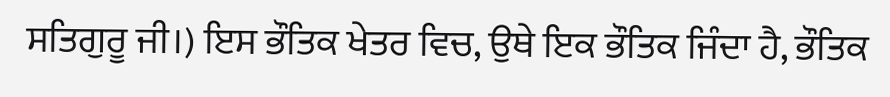ਸਤਿਗੁਰੂ ਜੀ।) ਇਸ ਭੌਤਿਕ ਖੇਤਰ ਵਿਚ, ਉਥੇ ਇਕ ਭੌਤਿਕ ਜਿੰਦਾ ਹੈ, ਭੌਤਿਕ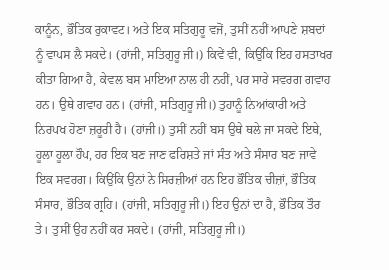ਕਾਨੂੰਨ, ਭੌਤਿਕ ਰੁਕਾਵਟ। ਅਤੇ ਇਕ ਸਤਿਗੁਰੂ ਵਜੋਂ, ਤੁਸੀਂ ਨਹੀਂ ਆਪਣੇ ਸ਼ਬਦਾਂ ਨੂੰ ਵਾਪਸ ਲੈ ਸਕਦੇ। (ਹਾਂਜੀ, ਸਤਿਗੁਰੂ ਜੀ।) ਕਿਵੇਂ ਵੀ, ਕਿਉਂਕਿ ਇਹ ਹਸਤਾਖਰ ਕੀਤਾ ਗਿਆ ਹੈ, ਕੇਵਲ ਬਸ ਮਾਇਆ ਨਾਲ ਹੀ ਨਹੀਂ, ਪਰ ਸਾਰੇ ਸਵਰਗ ਗਵਾਹ ਹਨ। ਉਥੇ ਗਵਾਹ ਹਨ। (ਹਾਂਜੀ, ਸਤਿਗੁਰੂ ਜੀ।) ਤੁਹਾਨੂੰ ਨਿਆਂਕਾਰੀ ਅਤੇ ਨਿਰਪਖ ਹੋਣਾ ਜ਼ਰੂਰੀ ਹੈ। (ਹਾਂਜੀ।) ਤੁਸੀਂ ਨਹੀਂ ਬਸ ਉਥੇ ਥਲੇ ਜਾ ਸਕਦੇ ਇਥੇ, ਹੂਲਾ ਹੂਲਾ ਹੌਪ, ਹਰ ਇਕ ਬਣ ਜਾਣ ਫਰਿਸ਼ਤੇ ਜਾਂ ਸੰਤ ਅਤੇ ਸੰਸਾਰ ਬਣ ਜਾਵੇ ਇਕ ਸਵਰਗ। ਕਿਉਂਕਿ ਉਨਾਂ ਨੇ ਸਿਰਜ਼ੀਆਂ ਹਨ ਇਹ ਭੌਤਿਕ ਚੀਜ਼ਾਂ, ਭੌਤਿਕ ਸੰਸਾਰ, ਭੌਤਿਕ ਗ੍ਰਹਿ। (ਹਾਂਜੀ, ਸਤਿਗੁਰੂ ਜੀ।) ਇਹ ਉਨਾਂ ਦਾ ਹੈ, ਭੌਤਿਕ ਤੌਰ ਤੇ। ਤੁਸੀਂ ਉਹ ਨਹੀਂ ਕਰ ਸਕਦੇ। (ਹਾਂਜੀ, ਸਤਿਗੁਰੂ ਜੀ।)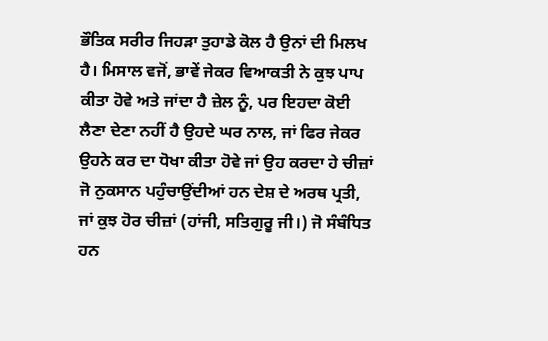ਭੌਤਿਕ ਸਰੀਰ ਜਿਹੜਾ ਤੁਹਾਡੇ ਕੋਲ ਹੈ ਉਨਾਂ ਦੀ ਮਿਲਖ ਹੈ। ਮਿਸਾਲ ਵਜੋਂ, ਭਾਵੇਂ ਜੇਕਰ ਵਿਆਕਤੀ ਨੇ ਕੁਝ ਪਾਪ ਕੀਤਾ ਹੋਵੇ ਅਤੇ ਜਾਂਦਾ ਹੈ ਜ਼ੇਲ ਨੂੰ, ਪਰ ਇਹਦਾ ਕੋਈ ਲੈਣਾ ਦੇਣਾ ਨਹੀਂ ਹੈ ਉਹਦੇ ਘਰ ਨਾਲ, ਜਾਂ ਫਿਰ ਜੇਕਰ ਉਹਨੇ ਕਰ ਦਾ ਧੋਖਾ ਕੀਤਾ ਹੋਵੇ ਜਾਂ ਉਹ ਕਰਦਾ ਹੇ ਚੀਜ਼ਾਂ ਜੋ ਨੁਕਸਾਨ ਪਹੁੰਚਾਉਂਦੀਆਂ ਹਨ ਦੇਸ਼ ਦੇ ਅਰਥ ਪ੍ਰਤੀ, ਜਾਂ ਕੁਝ ਹੋਰ ਚੀਜ਼ਾਂ (ਹਾਂਜੀ, ਸਤਿਗੁਰੂ ਜੀ।) ਜੋ ਸੰਬੰਧਿਤ ਹਨ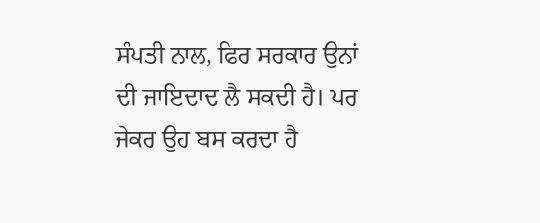ਸੰਪਤੀ ਨਾਲ, ਫਿਰ ਸਰਕਾਰ ਉਨਾਂ ਦੀ ਜਾਇਦਾਦ ਲੈ ਸਕਦੀ ਹੈ। ਪਰ ਜੇਕਰ ਉਹ ਬਸ ਕਰਦਾ ਹੈ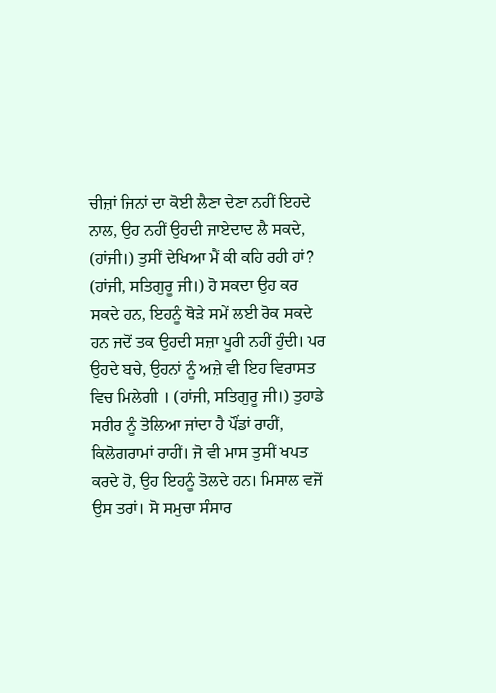ਚੀਜ਼ਾਂ ਜਿਨਾਂ ਦਾ ਕੋਈ ਲੈਣਾ ਦੇਣਾ ਨਹੀਂ ਇਹਦੇ ਨਾਲ, ਉਹ ਨਹੀਂ ਉਹਦੀ ਜਾਏਦਾਦ ਲੈ ਸਕਦੇ, (ਹਾਂਜੀ।) ਤੁਸੀਂ ਦੇਖਿਆ ਮੈਂ ਕੀ ਕਹਿ ਰਹੀ ਹਾਂ? (ਹਾਂਜੀ, ਸਤਿਗੁਰੂ ਜੀ।) ਹੋ ਸਕਦਾ ਉਹ ਕਰ ਸਕਦੇ ਹਨ, ਇਹਨੂੰ ਥੋੜੇ ਸਮੇਂ ਲਈ ਰੋਕ ਸਕਦੇ ਹਨ ਜਦੋਂ ਤਕ ਉਹਦੀ ਸਜ਼ਾ ਪੂਰੀ ਨਹੀਂ ਹੁੰਦੀ। ਪਰ ਉਹਦੇ ਬਚੇ, ਉਹਨਾਂ ਨੂੰ ਅਜ਼ੇ ਵੀ ਇਹ ਵਿਰਾਸਤ ਵਿਚ ਮਿਲੇਗੀ । (ਹਾਂਜੀ, ਸਤਿਗੁਰੂ ਜੀ।) ਤੁਹਾਡੇ ਸਰੀਰ ਨੂੰ ਤੋਲਿਆ ਜਾਂਦਾ ਹੈ ਪੌਂਡਾਂ ਰਾਹੀਂ, ਕਿਲੋਗਰਾਮਾਂ ਰਾਹੀਂ। ਜੋ ਵੀ ਮਾਸ ਤੁਸੀਂ ਖਪਤ ਕਰਦੇ ਹੋ, ਉਹ ਇਹਨੂੰ ਤੋਲਦੇ ਹਨ। ਮਿਸਾਲ ਵਜੋਂ ਉਸ ਤਰਾਂ। ਸੋ ਸਮੁਚਾ ਸੰਸਾਰ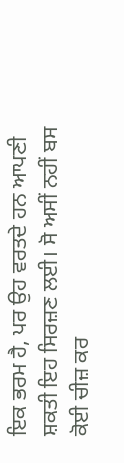ਇਕ ਭਰਮ ਹੈ, ਪਰ ਉਹ ਵਰਤਦੇ ਹਨ ਆਪਣੀ ਸ਼ਕਤੀ ਇਹ ਸਿਰਜ਼ਣ ਲਈ। ਸੋ ਅਸੀਂ ਨਹੀਂ ਬਸ ਕੋਈ ਚੀਜ਼ ਕਰ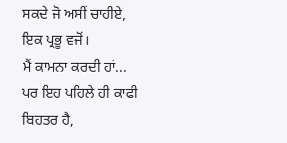ਸਕਦੇ ਜੋ ਅਸੀਂ ਚਾਹੀਏ, ਇਕ ਪ੍ਰਭੂ ਵਜੋਂ।
ਮੈਂ ਕਾਮਨਾ ਕਰਦੀ ਹਾਂ... ਪਰ ਇਹ ਪਹਿਲੇ ਹੀ ਕਾਫੀ ਬਿਹਤਰ ਹੈ,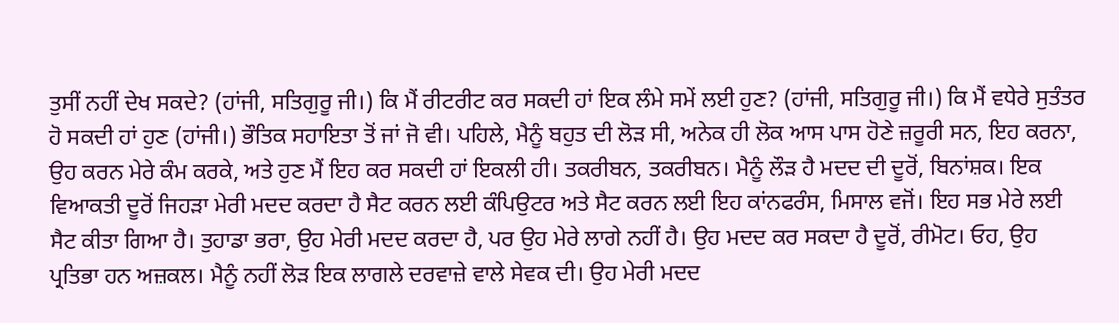ਤੁਸੀਂ ਨਹੀਂ ਦੇਖ ਸਕਦੇ? (ਹਾਂਜੀ, ਸਤਿਗੁਰੂ ਜੀ।) ਕਿ ਮੈਂ ਰੀਟਰੀਟ ਕਰ ਸਕਦੀ ਹਾਂ ਇਕ ਲੰਮੇ ਸਮੇਂ ਲਈ ਹੁਣ? (ਹਾਂਜੀ, ਸਤਿਗੁਰੂ ਜੀ।) ਕਿ ਮੈਂ ਵਧੇਰੇ ਸੁਤੰਤਰ ਹੋ ਸਕਦੀ ਹਾਂ ਹੁਣ (ਹਾਂਜੀ।) ਭੌਤਿਕ ਸਹਾਇਤਾ ਤੋਂ ਜਾਂ ਜੋ ਵੀ। ਪਹਿਲੇ, ਮੈਨੂੰ ਬਹੁਤ ਦੀ ਲੋੜ ਸੀ, ਅਨੇਕ ਹੀ ਲੋਕ ਆਸ ਪਾਸ ਹੋਣੇ ਜ਼ਰੂਰੀ ਸਨ, ਇਹ ਕਰਨਾ, ਉਹ ਕਰਨ ਮੇਰੇ ਕੰਮ ਕਰਕੇ, ਅਤੇ ਹੁਣ ਮੈਂ ਇਹ ਕਰ ਸਕਦੀ ਹਾਂ ਇਕਲੀ ਹੀ। ਤਕਰੀਬਨ, ਤਕਰੀਬਨ। ਮੈਨੂੰ ਲੌੜ ਹੈ ਮਦਦ ਦੀ ਦੂਰੋਂ, ਬਿਨਾਂਸ਼ਕ। ਇਕ ਵਿਆਕਤੀ ਦੂਰੋਂ ਜਿਹੜਾ ਮੇਰੀ ਮਦਦ ਕਰਦਾ ਹੈ ਸੈਟ ਕਰਨ ਲਈ ਕੰਪਿਉਟਰ ਅਤੇ ਸੈਟ ਕਰਨ ਲਈ ਇਹ ਕਾਂਨਫਰੰਸ, ਮਿਸਾਲ ਵਜੋਂ। ਇਹ ਸਭ ਮੇਰੇ ਲਈ ਸੈਟ ਕੀਤਾ ਗਿਆ ਹੈ। ਤੁਹਾਡਾ ਭਰਾ, ਉਹ ਮੇਰੀ ਮਦਦ ਕਰਦਾ ਹੈ, ਪਰ ਉਹ ਮੇਰੇ ਲਾਗੇ ਨਹੀਂ ਹੈ। ਉਹ ਮਦਦ ਕਰ ਸਕਦਾ ਹੈ ਦੂਰੋਂ, ਰੀਮੋਟ। ਓਹ, ਉਹ ਪ੍ਰਤਿਭਾ ਹਨ ਅਜ਼ਕਲ। ਮੈਨੂੰ ਨਹੀਂ ਲੋੜ ਇਕ ਲਾਗਲੇ ਦਰਵਾਜ਼ੇ ਵਾਲੇ ਸੇਵਕ ਦੀ। ਉਹ ਮੇਰੀ ਮਦਦ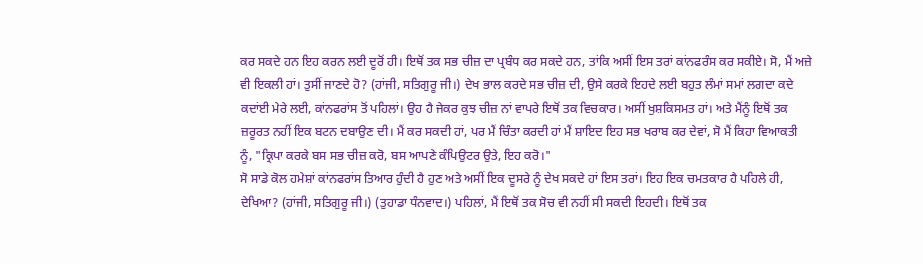ਕਰ ਸਕਦੇ ਹਨ ਇਹ ਕਰਨ ਲਈ ਦੂਰੋਂ ਹੀ। ਇਥੋਂ ਤਕ ਸਭ ਚੀਜ਼ ਦਾ ਪ੍ਰਬੰਧ ਕਰ ਸਕਦੇ ਹਨ, ਤਾਂਕਿ ਅਸੀਂ ਇਸ ਤਰਾਂ ਕਾਂਨਫਰੰਸ ਕਰ ਸਕੀਏ। ਸੋ, ਮੈਂ ਅਜ਼ੇ ਵੀ ਇਕਲੀ ਹਾਂ। ਤੁਸੀਂ ਜਾਣਦੇ ਹੋ? (ਹਾਂਜੀ, ਸਤਿਗੁਰੂ ਜੀ।) ਦੇਖ ਭਾਲ ਕਰਦੇ ਸਭ ਚੀਜ਼ ਦੀ, ਉਸੇ ਕਰਕੇ ਇਹਦੇ ਲਈ ਬਹੁਤ ਲੰਮਾਂ ਸਮਾਂ ਲਗਦਾ ਕਦੇ ਕਦਾਂਈ ਮੇਰੇ ਲਈ, ਕਾਂਨਫਰਾਂਸ ਤੋਂ ਪਹਿਲਾਂ। ਉਹ ਹੈ ਜੇਕਰ ਕੁਝ ਚੀਜ਼ ਨਾਂ ਵਾਪਰੇ ਇਥੋਂ ਤਕ ਵਿਚਕਾਰ। ਅਸੀਂ ਖੁਸ਼ਕਿਸਮਤ ਹਾਂ। ਅਤੇ ਮੈਂਨੂੰ ਇਥੋਂ ਤਕ ਜ਼ਰੂਰਤ ਨਹੀਂ ਇਕ ਬਟਨ ਦਬਾਉਣ ਦੀ। ਮੈਂ ਕਰ ਸਕਦੀ ਹਾਂ, ਪਰ ਮੈਂ ਚਿੰਤਾ ਕਰਦੀ ਹਾਂ ਮੈਂ ਸ਼ਾਇਦ ਇਹ ਸਭ ਖਰਾਬ ਕਰ ਦੇਵਾਂ, ਸੋ ਮੈਂ ਕਿਹਾ ਵਿਆਕਤੀ ਨੂੰ, "ਕ੍ਰਿਪਾ ਕਰਕੇ ਬਸ ਸਭ ਚੀਜ਼ ਕਰੋ, ਬਸ ਆਪਣੇ ਕੰਪਿਉਟਰ ਉਤੇ, ਇਹ ਕਰੋ।"
ਸੋ ਸਾਡੇ ਕੋਲ ਹਮੇਸ਼ਾਂ ਕਾਂਨਫਰਾਂਸ ਤਿਆਰ ਹੁੰਦੀ ਹੈ ਹੁਣ ਅਤੇ ਅਸੀਂ ਇਕ ਦੂਸਰੇ ਨੂੰ ਦੇਖ ਸਕਦੇ ਹਾਂ ਇਸ ਤਰਾਂ। ਇਹ ਇਕ ਚਮਤਕਾਰ ਹੈ ਪਹਿਲੇ ਹੀ, ਦੇਖਿਆ? (ਹਾਂਜੀ, ਸਤਿਗੁਰੂ ਜੀ।) (ਤੁਹਾਡਾ ਧੰਨਵਾਦ।) ਪਹਿਲਾਂ, ਮੈਂ ਇਥੋਂ ਤਕ ਸੋਚ ਵੀ ਨਹੀਂ ਸੀ ਸਕਦੀ ਇਹਦੀ। ਇਥੋਂ ਤਕ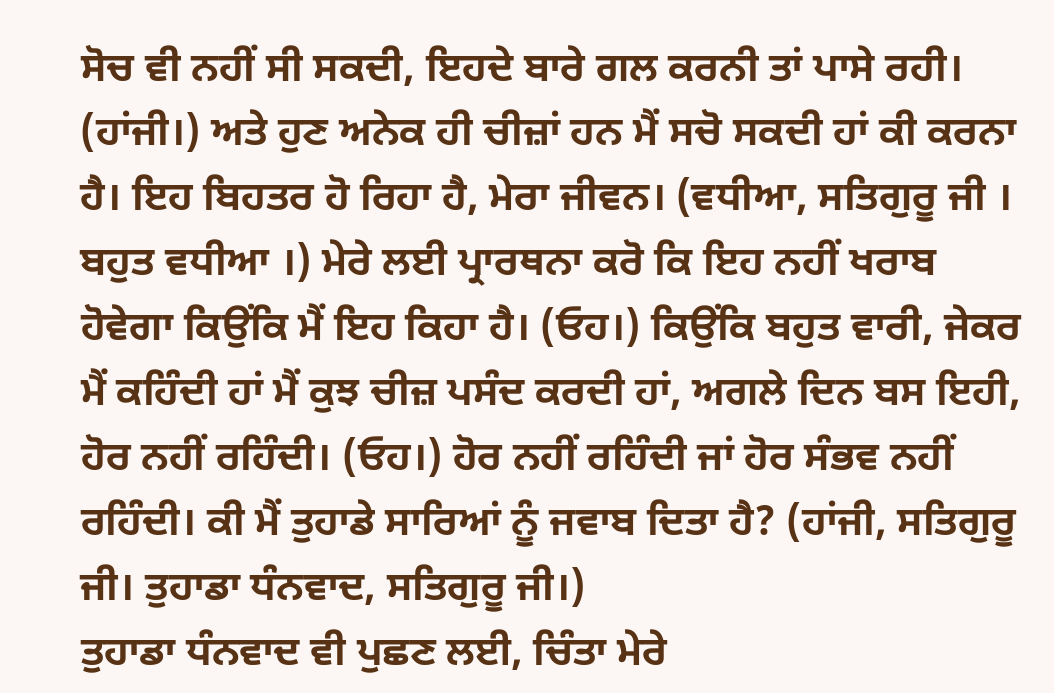ਸੋਚ ਵੀ ਨਹੀਂ ਸੀ ਸਕਦੀ, ਇਹਦੇ ਬਾਰੇ ਗਲ ਕਰਨੀ ਤਾਂ ਪਾਸੇ ਰਹੀ। (ਹਾਂਜੀ।) ਅਤੇ ਹੁਣ ਅਨੇਕ ਹੀ ਚੀਜ਼ਾਂ ਹਨ ਮੈਂ ਸਚੋ ਸਕਦੀ ਹਾਂ ਕੀ ਕਰਨਾ ਹੈ। ਇਹ ਬਿਹਤਰ ਹੋ ਰਿਹਾ ਹੈ, ਮੇਰਾ ਜੀਵਨ। (ਵਧੀਆ, ਸਤਿਗੁਰੂ ਜੀ । ਬਹੁਤ ਵਧੀਆ ।) ਮੇਰੇ ਲਈ ਪ੍ਰਾਰਥਨਾ ਕਰੋ ਕਿ ਇਹ ਨਹੀਂ ਖਰਾਬ ਹੋਵੇਗਾ ਕਿਉਂਕਿ ਮੈਂ ਇਹ ਕਿਹਾ ਹੈ। (ਓਹ।) ਕਿਉਂਕਿ ਬਹੁਤ ਵਾਰੀ, ਜੇਕਰ ਮੈਂ ਕਹਿੰਦੀ ਹਾਂ ਮੈਂ ਕੁਝ ਚੀਜ਼ ਪਸੰਦ ਕਰਦੀ ਹਾਂ, ਅਗਲੇ ਦਿਨ ਬਸ ਇਹੀ, ਹੋਰ ਨਹੀਂ ਰਹਿੰਦੀ। (ਓਹ।) ਹੋਰ ਨਹੀਂ ਰਹਿੰਦੀ ਜਾਂ ਹੋਰ ਸੰਭਵ ਨਹੀਂ ਰਹਿੰਦੀ। ਕੀ ਮੈਂ ਤੁਹਾਡੇ ਸਾਰਿਆਂ ਨੂੰ ਜਵਾਬ ਦਿਤਾ ਹੈ? (ਹਾਂਜੀ, ਸਤਿਗੁਰੂ ਜੀ। ਤੁਹਾਡਾ ਧੰਨਵਾਦ, ਸਤਿਗੁਰੂ ਜੀ।)
ਤੁਹਾਡਾ ਧੰਨਵਾਦ ਵੀ ਪੁਛਣ ਲਈ, ਚਿੰਤਾ ਮੇਰੇ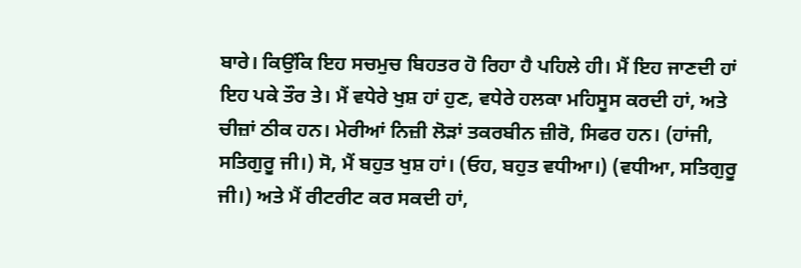ਬਾਰੇ। ਕਿਉਂਕਿ ਇਹ ਸਚਮੁਚ ਬਿਹਤਰ ਹੋ ਰਿਹਾ ਹੈ ਪਹਿਲੇ ਹੀ। ਮੈਂ ਇਹ ਜਾਣਦੀ ਹਾਂ ਇਹ ਪਕੇ ਤੌਰ ਤੇ। ਮੈਂ ਵਧੇਰੇ ਖੁਸ਼ ਹਾਂ ਹੁਣ, ਵਧੇਰੇ ਹਲਕਾ ਮਹਿਸੂਸ ਕਰਦੀ ਹਾਂ, ਅਤੇ ਚੀਜ਼ਾਂ ਠੀਕ ਹਨ। ਮੇਰੀਆਂ ਨਿਜ਼ੀ ਲੋੜਾਂ ਤਕਰਬੀਨ ਜ਼ੀਰੋ, ਸਿਫਰ ਹਨ। (ਹਾਂਜੀ, ਸਤਿਗੁਰੂ ਜੀ।) ਸੋ, ਮੈਂ ਬਹੁਤ ਖੁਸ਼ ਹਾਂ। (ਓਹ, ਬਹੁਤ ਵਧੀਆ।) (ਵਧੀਆ, ਸਤਿਗੁਰੂ ਜੀ।) ਅਤੇ ਮੈਂ ਰੀਟਰੀਟ ਕਰ ਸਕਦੀ ਹਾਂ,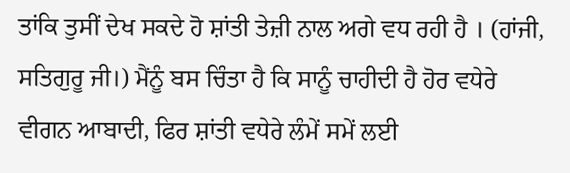ਤਾਂਕਿ ਤੁਸੀਂ ਦੇਖ ਸਕਦੇ ਹੋ ਸ਼ਾਂਤੀ ਤੇਜ਼ੀ ਨਾਲ ਅਗੇ ਵਧ ਰਹੀ ਹੈ । (ਹਾਂਜੀ, ਸਤਿਗੁਰੂ ਜੀ।) ਮੈਂਨੂੰ ਬਸ ਚਿੰਤਾ ਹੈ ਕਿ ਸਾਨੂੰ ਚਾਹੀਦੀ ਹੈ ਹੋਰ ਵਧੇਰੇ ਵੀਗਨ ਆਬਾਦੀ, ਫਿਰ ਸ਼ਾਂਤੀ ਵਧੇਰੇ ਲੰਮੇਂ ਸਮੇਂ ਲਈ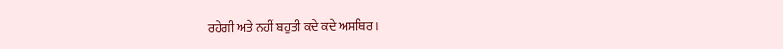ਰਹੇਗੀ ਅਤੇ ਨਹੀਂ ਬਹੁਤੀ ਕਦੇ ਕਦੇ ਅਸਥਿਰ।